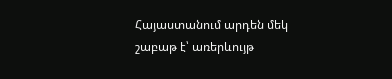Հայաստանում արդեն մեկ շաբաթ է՝ առերևույթ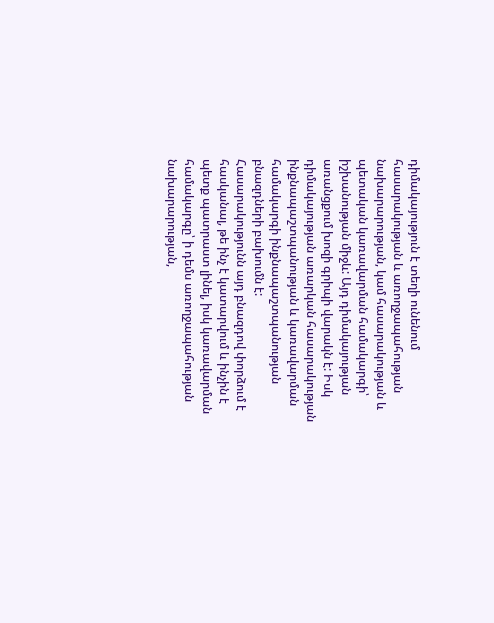դիմակայություն է տեղի ունենում հասարակության և առողջապահության նախարարության, կամ հասարակության և պետական կառավարման համակարգի՝ իշխանության միջև: Այդ դիմակայության առանցքում խոզի գրիպի վարակն է: Իսկ դիմակայության առարկան հասարակության ինքնապաշտպանության և կառավարման համակարգի ինքնապաշտպանության բնազդների բախումն է:
Հասարակությունն այդ բնազդով փորձում է հասկանալ, թե ինչ է կատարվում և ինչին է պետք պատրաստ լինել, իսկ կառավարման համակարգը՝ ի դեմս առողջապահության նախարարության,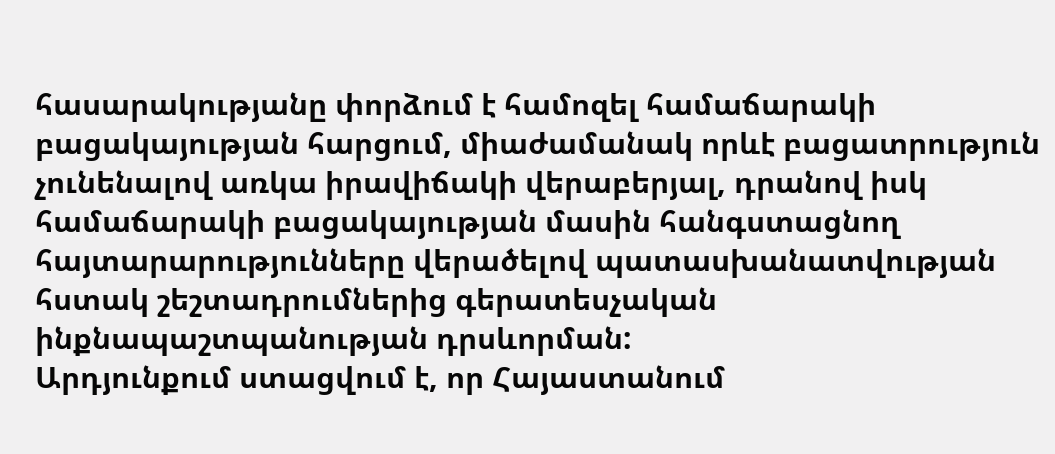հասարակությանը փորձում է համոզել համաճարակի բացակայության հարցում, միաժամանակ որևէ բացատրություն չունենալով առկա իրավիճակի վերաբերյալ, դրանով իսկ համաճարակի բացակայության մասին հանգստացնող հայտարարությունները վերածելով պատասխանատվության հստակ շեշտադրումներից գերատեսչական ինքնապաշտպանության դրսևորման:
Արդյունքում ստացվում է, որ Հայաստանում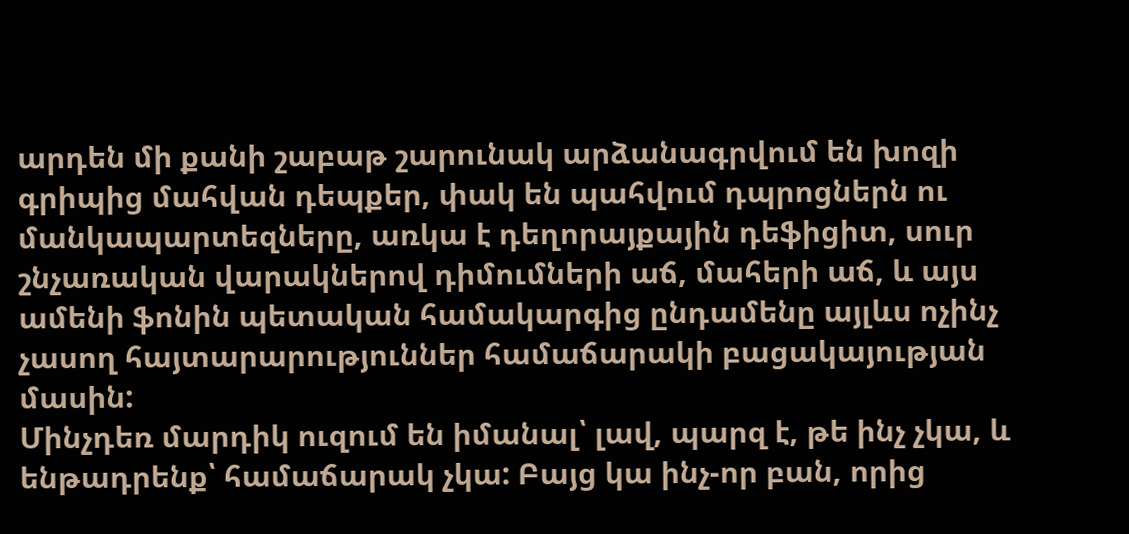արդեն մի քանի շաբաթ շարունակ արձանագրվում են խոզի գրիպից մահվան դեպքեր, փակ են պահվում դպրոցներն ու մանկապարտեզները, առկա է դեղորայքային դեֆիցիտ, սուր շնչառական վարակներով դիմումների աճ, մահերի աճ, և այս ամենի ֆոնին պետական համակարգից ընդամենը այլևս ոչինչ չասող հայտարարություններ համաճարակի բացակայության մասին:
Մինչդեռ մարդիկ ուզում են իմանալ՝ լավ, պարզ է, թե ինչ չկա, և ենթադրենք՝ համաճարակ չկա: Բայց կա ինչ-որ բան, որից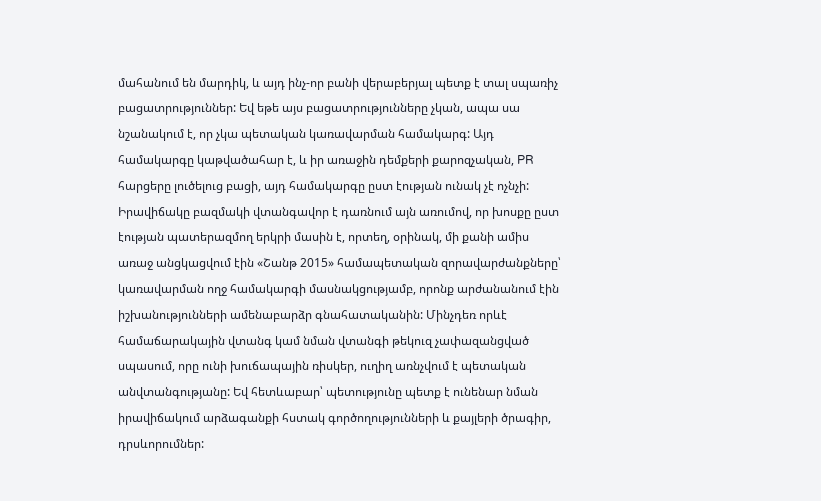մահանում են մարդիկ, և այդ ինչ-որ բանի վերաբերյալ պետք է տալ սպառիչ բացատրություններ: Եվ եթե այս բացատրությունները չկան, ապա սա նշանակում է, որ չկա պետական կառավարման համակարգ: Այդ համակարգը կաթվածահար է, և իր առաջին դեմքերի քարոզչական, PR հարցերը լուծելուց բացի, այդ համակարգը ըստ էության ունակ չէ ոչնչի:
Իրավիճակը բազմակի վտանգավոր է դառնում այն առումով, որ խոսքը ըստ էության պատերազմող երկրի մասին է, որտեղ, օրինակ, մի քանի ամիս առաջ անցկացվում էին «Շանթ 2015» համապետական զորավարժանքները՝ կառավարման ողջ համակարգի մասնակցությամբ, որոնք արժանանում էին իշխանությունների ամենաբարձր գնահատականին: Մինչդեռ որևէ համաճարակային վտանգ կամ նման վտանգի թեկուզ չափազանցված սպասում, որը ունի խուճապային ռիսկեր, ուղիղ առնչվում է պետական անվտանգությանը: Եվ հետևաբար՝ պետությունը պետք է ունենար նման իրավիճակում արձագանքի հստակ գործողությունների և քայլերի ծրագիր, դրսևորումներ: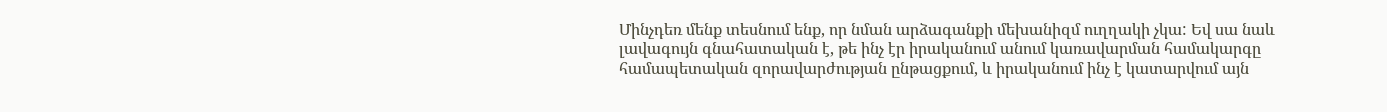Մինչդեռ մենք տեսնում ենք, որ նման արձագանքի մեխանիզմ ուղղակի չկա: Եվ սա նաև լավագույն գնահատական է, թե ինչ էր իրականում անում կառավարման համակարգը համապետական զորավարժության ընթացքում, և իրականում ինչ է կատարվում այն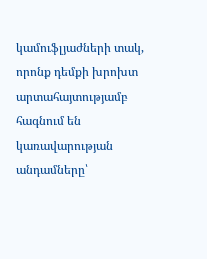կամուֆլյաժների տակ, որոնք դեմքի խրոխտ արտահայտությամբ հագնում են կառավարության անդամները՝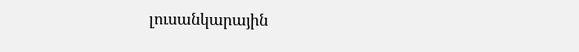լուսանկարային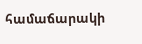համաճարակի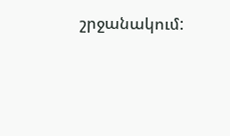շրջանակում: